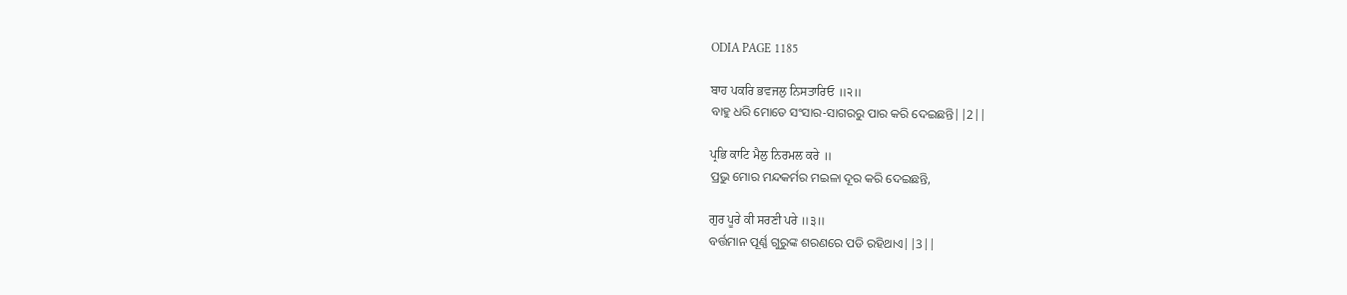ODIA PAGE 1185

ਬਾਹ ਪਕਰਿ ਭਵਜਲੁ ਨਿਸਤਾਰਿਓ ॥੨॥
ବାହୁ ଧରି ମୋତେ ସଂସାର-ସାଗରରୁ ପାର କରି ଦେଇଛନ୍ତି||2||

ਪ੍ਰਭਿ ਕਾਟਿ ਮੈਲੁ ਨਿਰਮਲ ਕਰੇ ॥
ପ୍ରଭୁ ମୋର ମନ୍ଦକର୍ମର ମଇଳା ଦୂର କରି ଦେଇଛନ୍ତି,

ਗੁਰ ਪੂਰੇ ਕੀ ਸਰਣੀ ਪਰੇ ॥੩॥
ବର୍ତ୍ତମାନ ପୂର୍ଣ୍ଣ ଗୁରୁଙ୍କ ଶରଣରେ ପଡି ରହିଥାଏ||3||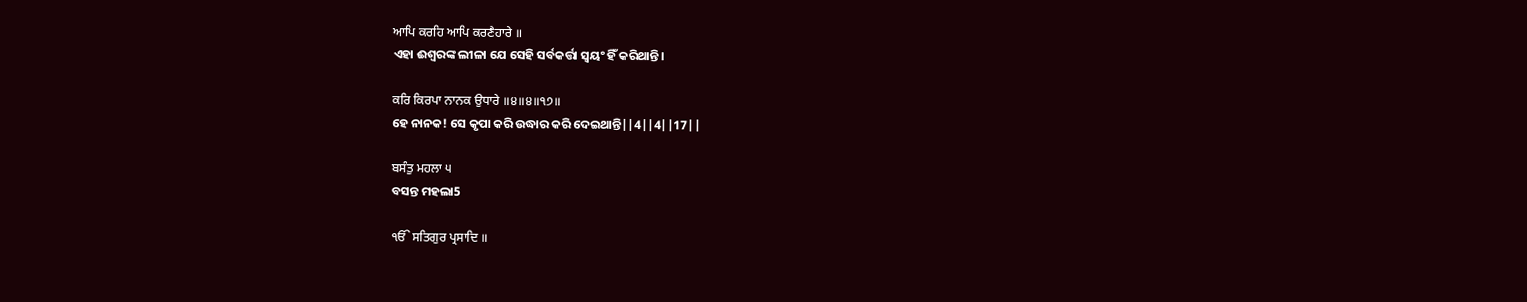ਆਪਿ ਕਰਹਿ ਆਪਿ ਕਰਣੈਹਾਰੇ ॥
ଏହା ଈଶ୍ଵରଙ୍କ ଲୀଳା ଯେ ସେହି ସର୍ବକର୍ତ୍ତା ସ୍ଵୟଂ ହିଁ କରିଥାନ୍ତି।

ਕਰਿ ਕਿਰਪਾ ਨਾਨਕ ਉਧਾਰੇ ॥੪॥੪॥੧੭॥
ହେ ନାନକ! ସେ କୃପା କରି ଉଦ୍ଧାର କରି ଦେଇଥାନ୍ତି||4||4||17||

ਬਸੰਤੁ ਮਹਲਾ ੫
ବସନ୍ତ ମହଲା5

ੴ ਸਤਿਗੁਰ ਪ੍ਰਸਾਦਿ ॥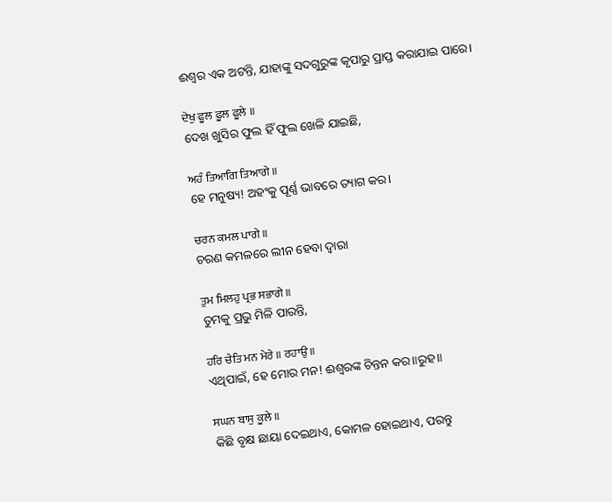ଈଶ୍ଵର ଏକ ଅଟନ୍ତି, ଯାହାଙ୍କୁ ସଦଗୁରୁଙ୍କ କୃପାରୁ ପ୍ରାପ୍ତ କରାଯାଇ ପାରେ।

ਦੇਖੁ ਫੂਲ ਫੂਲ ਫੂਲੇ ॥
ଦେଖ ଖୁସିର ଫୁଲ ହିଁ ଫୁଲ ଖେଳି ଯାଇଛି,

ਅਹੰ ਤਿਆਗਿ ਤਿਆਗੇ ॥
ହେ ମନୁଷ୍ୟ! ଅହଂକୁ ପୂର୍ଣ୍ଣ ଭାବରେ ତ୍ୟାଗ କର।

ਚਰਨ ਕਮਲ ਪਾਗੇ ॥
ଚରଣ କମଳରେ ଲୀନ ହେବା ଦ୍ଵାରା

ਤੁਮ ਮਿਲਹੁ ਪ੍ਰਭ ਸਭਾਗੇ ॥
ତୁମକୁ ପ୍ରଭୁ ମିଳି ପାରନ୍ତି,

ਹਰਿ ਚੇਤਿ ਮਨ ਮੇਰੇ ॥ ਰਹਾਉ ॥
ଏଥିପାଇଁ, ହେ ମୋର ମନ! ଈଶ୍ଵରଙ୍କ ଚିନ୍ତନ କର॥ରୁହ॥

ਸਘਨ ਬਾਸੁ ਕੂਲੇ ॥
କିଛି ବୃକ୍ଷ ଛାୟା ଦେଇଥାଏ, କୋମଳ ହୋଇଥାଏ, ପରନ୍ତୁ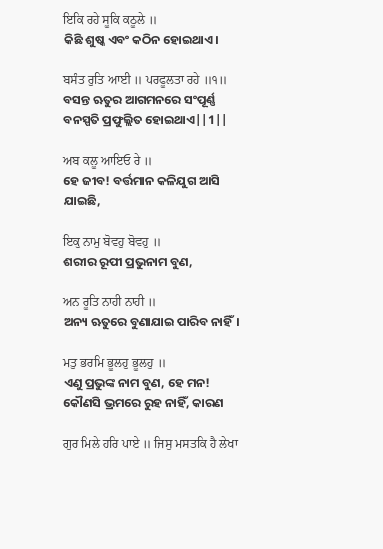ਇਕਿ ਰਹੇ ਸੂਕਿ ਕਠੂਲੇ ॥
କିଛି ଶୁଷ୍କ ଏବଂ କଠିନ ହୋଇଥାଏ।

ਬਸੰਤ ਰੁਤਿ ਆਈ ॥ ਪਰਫੂਲਤਾ ਰਹੇ ॥੧॥
ବସନ୍ତ ଋତୁର ଆଗମନରେ ସଂପୂର୍ଣ୍ଣ ବନସ୍ପତି ପ୍ରଫୁଲ୍ଲିତ ହୋଇଥାଏ||1||

ਅਬ ਕਲੂ ਆਇਓ ਰੇ ॥
ହେ ଜୀବ! ବର୍ତ୍ତମାନ କଳିଯୁଗ ଆସି ଯାଇଛି,

ਇਕੁ ਨਾਮੁ ਬੋਵਹੁ ਬੋਵਹੁ ॥
ଶରୀର ରୂପୀ ପ୍ରଭୁନାମ ବୁଣ,

ਅਨ ਰੂਤਿ ਨਾਹੀ ਨਾਹੀ ॥
ଅନ୍ୟ ଋତୁରେ ବୁଣାଯାଇ ପାରିବ ନାହିଁ।

ਮਤੁ ਭਰਮਿ ਭੂਲਹੁ ਭੂਲਹੁ ॥
ଏଣୁ ପ୍ରଭୁଙ୍କ ନାମ ବୁଣ, ହେ ମନ! କୌଣସି ଭ୍ରମରେ ରୁହ ନାହିଁ, କାରଣ

ਗੁਰ ਮਿਲੇ ਹਰਿ ਪਾਏ ॥ ਜਿਸੁ ਮਸਤਕਿ ਹੈ ਲੇਖਾ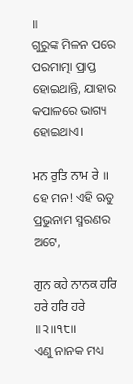॥
ଗୁରୁଙ୍କ ମିଳନ ପରେ ପରମାତ୍ମା ପ୍ରାପ୍ତ ହୋଇଥାନ୍ତି, ଯାହାର କପାଳରେ ଭାଗ୍ୟ ହୋଇଥାଏ।

ਮਨ ਰੁਤਿ ਨਾਮ ਰੇ ॥
ହେ ମନ! ଏହି ଋତୁ ପ୍ରଭୁନାମ ସ୍ମରଣର ଅଟେ,

ਗੁਨ ਕਹੇ ਨਾਨਕ ਹਰਿ ਹਰੇ ਹਰਿ ਹਰੇ ॥੨॥੧੮॥
ଏଣୁ ନାନକ ମଧ୍ୟ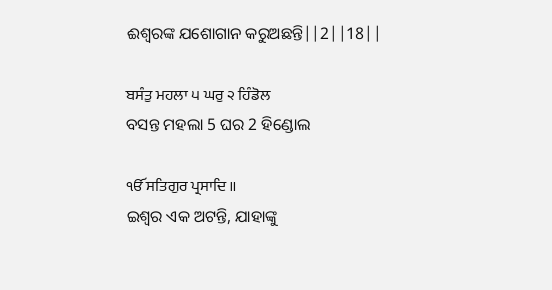ଈଶ୍ଵରଙ୍କ ଯଶୋଗାନ କରୁଅଛନ୍ତି||2||18||

ਬਸੰਤੁ ਮਹਲਾ ੫ ਘਰੁ ੨ ਹਿੰਡੋਲ
ବସନ୍ତ ମହଲା 5 ଘର 2 ହିଣ୍ଡୋଲ

ੴ ਸਤਿਗੁਰ ਪ੍ਰਸਾਦਿ ॥
ଇଶ୍ଵର ଏକ ଅଟନ୍ତି, ଯାହାଙ୍କୁ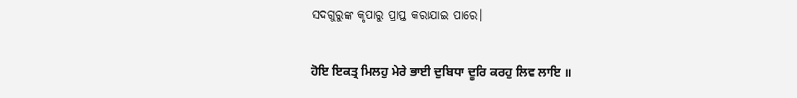ସଦଗୁରୁଙ୍କ କୃପାରୁ ପ୍ରାପ୍ତ କରାଯାଇ ପାରେ।

ਹੋਇ ਇਕਤ੍ਰ ਮਿਲਹੁ ਮੇਰੇ ਭਾਈ ਦੁਬਿਧਾ ਦੂਰਿ ਕਰਹੁ ਲਿਵ ਲਾਇ ॥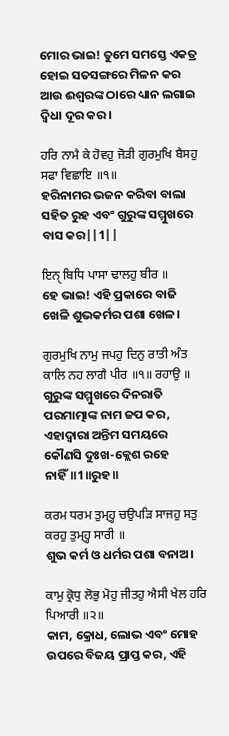ମୋର ଭାଇ! ତୁମେ ସମସ୍ତେ ଏକତ୍ର ହୋଇ ସତସଙ୍ଗରେ ମିଳନ କର ଆଉ ଈଶ୍ଵରଙ୍କ ଠାରେ ଧ୍ୟାନ ଲଗାଇ ଦ୍ଵିଧା ଦୂର କର।

ਹਰਿ ਨਾਮੈ ਕੇ ਹੋਵਹੁ ਜੋੜੀ ਗੁਰਮੁਖਿ ਬੈਸਹੁ ਸਫਾ ਵਿਛਾਇ ॥੧॥
ହରିନାମର ଭଜନ କରିବା ବାଲା ସହିତ ରୁହ ଏବଂ ଗୁରୁଙ୍କ ସମ୍ମୁଖରେ ବାସ କର||1||

ਇਨੑ ਬਿਧਿ ਪਾਸਾ ਢਾਲਹੁ ਬੀਰ ॥
ହେ ଭାଇ! ଏହି ପ୍ରକାରେ ବାଜି ଖେଳି ଶୁଭକର୍ମର ପଶା ଖେଳ।

ਗੁਰਮੁਖਿ ਨਾਮੁ ਜਪਹੁ ਦਿਨੁ ਰਾਤੀ ਅੰਤ ਕਾਲਿ ਨਹ ਲਾਗੈ ਪੀਰ ॥੧॥ ਰਹਾਉ ॥
ଗୁରୁଙ୍କ ସମ୍ମୁଖରେ ଦିନରାତି ପରମାତ୍ମାଙ୍କ ନାମ ଜପ କର, ଏହାଦ୍ୱାରା ଅନ୍ତିମ ସମୟରେ କୌଣସି ଦୁଃଖ-କ୍ଲେଶ ରହେ ନାହିଁ॥1॥ରୁହ॥

ਕਰਮ ਧਰਮ ਤੁਮ੍ਹ੍ਹ ਚਉਪੜਿ ਸਾਜਹੁ ਸਤੁ ਕਰਹੁ ਤੁਮ੍ਹ੍ਹ ਸਾਰੀ ॥
ଶୁଭ କର୍ମ ଓ ଧର୍ମର ପଶା ବନାଅ।

ਕਾਮੁ ਕ੍ਰੋਧੁ ਲੋਭੁ ਮੋਹੁ ਜੀਤਹੁ ਐਸੀ ਖੇਲ ਹਰਿ ਪਿਆਰੀ ॥੨॥
କାମ, କ୍ରୋଧ, ଲୋଭ ଏବଂ ମୋହ ଉପରେ ବିଜୟ ପ୍ରାପ୍ତ କର, ଏହି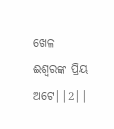ଖେଳ ଈଶ୍ଵରଙ୍କ ପ୍ରିୟ ଅଟେ||2||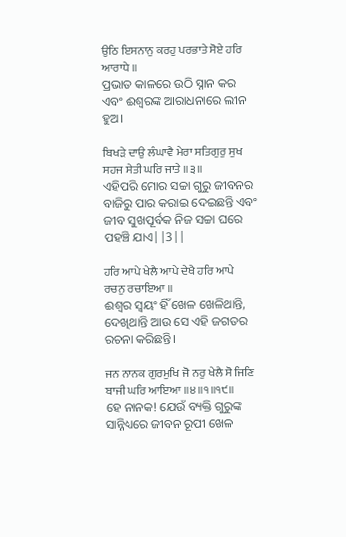ਉਠਿ ਇਸਨਾਨੁ ਕਰਹੁ ਪਰਭਾਤੇ ਸੋਏ ਹਰਿ ਆਰਾਧੇ ॥
ପ୍ରଭାତ କାଳରେ ଉଠି ସ୍ନାନ କର ଏବଂ ଈଶ୍ଵରଙ୍କ ଆରାଧନାରେ ଲୀନ ହୁଅ।

ਬਿਖੜੇ ਦਾਉ ਲੰਘਾਵੈ ਮੇਰਾ ਸਤਿਗੁਰੁ ਸੁਖ ਸਹਜ ਸੇਤੀ ਘਰਿ ਜਾਤੇ ॥੩॥
ଏହିପରି ମୋର ସଚ୍ଚା ଗୁରୁ ଜୀବନର ବାଜିରୁ ପାର କରାଇ ଦେଇଛନ୍ତି ଏବଂ ଜୀବ ସୁଖପୂର୍ବକ ନିଜ ସଚ୍ଚା ଘରେ ପହଞ୍ଚି ଯାଏ||3||

ਹਰਿ ਆਪੇ ਖੇਲੈ ਆਪੇ ਦੇਖੈ ਹਰਿ ਆਪੇ ਰਚਨੁ ਰਚਾਇਆ ॥
ଈଶ୍ଵର ସ୍ଵୟଂ ହିଁ ଖେଳ ଖେଳିଥାନ୍ତି, ଦେଖିଥାନ୍ତି ଆଉ ସେ ଏହି ଜଗତର ରଚନା କରିଛନ୍ତି।

ਜਨ ਨਾਨਕ ਗੁਰਮੁਖਿ ਜੋ ਨਰੁ ਖੇਲੈ ਸੋ ਜਿਣਿ ਬਾਜੀ ਘਰਿ ਆਇਆ ॥੪॥੧॥੧੯॥
ହେ ନାନକ! ଯେଉଁ ବ୍ୟକ୍ତି ଗୁରୁଙ୍କ ସାନ୍ନିଧ୍ୟରେ ଜୀବନ ରୂପୀ ଖେଳ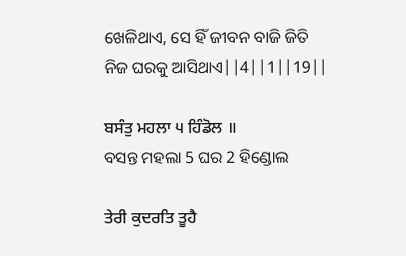ଖେଳିଥାଏ, ସେ ହିଁ ଜୀବନ ବାଜି ଜିତି ନିଜ ଘରକୁ ଆସିଥାଏ||4||1||19||

ਬਸੰਤੁ ਮਹਲਾ ੫ ਹਿੰਡੋਲ ॥
ବସନ୍ତ ମହଲା 5 ଘର 2 ହିଣ୍ଡୋଲ

ਤੇਰੀ ਕੁਦਰਤਿ ਤੂਹੈ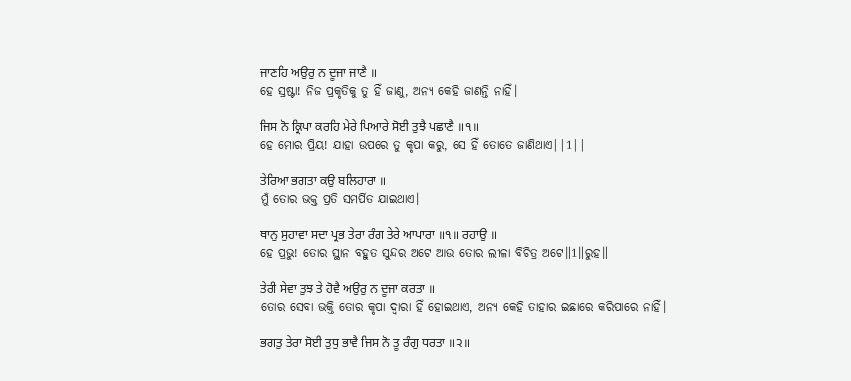ਜਾਣਹਿ ਅਉਰੁ ਨ ਦੂਜਾ ਜਾਣੈ ॥
ହେ ସ୍ରଷ୍ଟା! ନିଜ ପ୍ରକୃତିକୁ ତୁ ହିଁ ଜାଣୁ, ଅନ୍ୟ କେହି ଜାଣନ୍ତି ନାହିଁ।

ਜਿਸ ਨੋ ਕ੍ਰਿਪਾ ਕਰਹਿ ਮੇਰੇ ਪਿਆਰੇ ਸੋਈ ਤੁਝੈ ਪਛਾਣੈ ॥੧॥
ହେ ମୋର ପ୍ରିୟ! ଯାହା ଉପରେ ତୁ କୃପା କରୁ, ସେ ହିଁ ତୋତେ ଜାଣିଥାଏ||1||

ਤੇਰਿਆ ਭਗਤਾ ਕਉ ਬਲਿਹਾਰਾ ॥
ମୁଁ ତୋର ଭକ୍ତ ପ୍ରତି ସମର୍ପିତ ଯାଇଥାଏ।

ਥਾਨੁ ਸੁਹਾਵਾ ਸਦਾ ਪ੍ਰਭ ਤੇਰਾ ਰੰਗ ਤੇਰੇ ਆਪਾਰਾ ॥੧॥ ਰਹਾਉ ॥
ହେ ପ୍ରଭୁ! ତୋର ସ୍ଥାନ ବହୁତ ସୁନ୍ଦର ଅଟେ ଆଉ ତୋର ଲୀଳା ବିଚିତ୍ର ଅଟେ॥1॥ରୁହ॥

ਤੇਰੀ ਸੇਵਾ ਤੁਝ ਤੇ ਹੋਵੈ ਅਉਰੁ ਨ ਦੂਜਾ ਕਰਤਾ ॥
ତୋର ସେବା ଭକ୍ତି ତୋର କୃପା ଦ୍ଵାରା ହିଁ ହୋଇଥାଏ, ଅନ୍ୟ କେହି ତାହାର ଇଛାରେ କରିପାରେ ନାହିଁ।

ਭਗਤੁ ਤੇਰਾ ਸੋਈ ਤੁਧੁ ਭਾਵੈ ਜਿਸ ਨੋ ਤੂ ਰੰਗੁ ਧਰਤਾ ॥੨॥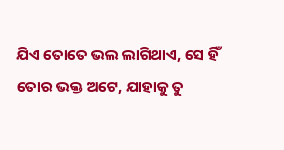ଯିଏ ତୋତେ ଭଲ ଲାଗିଥାଏ, ସେ ହିଁ ତୋର ଭକ୍ତ ଅଟେ, ଯାହାକୁ ତୁ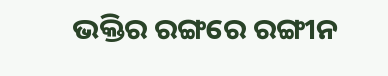ଭକ୍ତିର ରଙ୍ଗରେ ରଙ୍ଗୀନ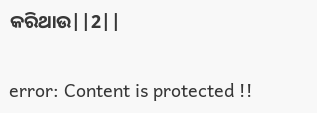କରିଥାଉ||2||

error: Content is protected !!